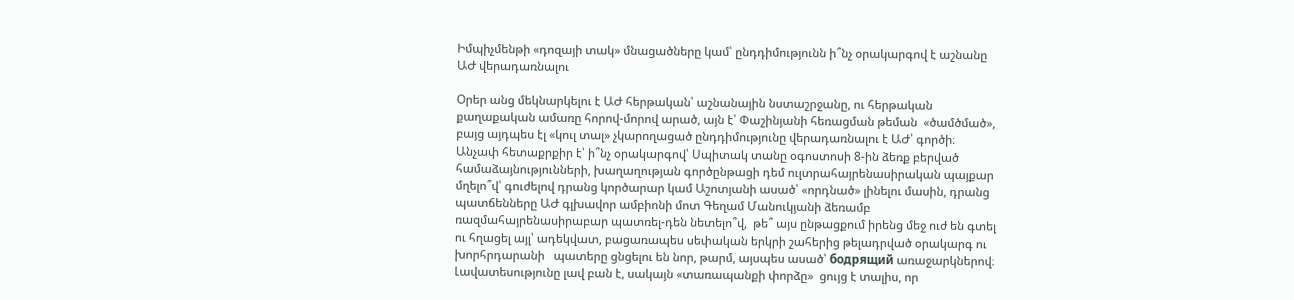Իմպիչմենթի «դոզայի տակ» մնացածները կամ՝ ընդդիմությունն ի՞նչ օրակարգով է աշնանը ԱԺ վերադառնալու

Օրեր անց մեկնարկելու է ԱԺ հերթական՝ աշնանային նստաշրջանը, ու հերթական քաղաքական ամառը հորով-մորով արած, այն է՝ Փաշինյանի հեռացման թեման  «ծամծմած», բայց այդպես էլ «կուլ տալ» չկարողացած ընդդիմությունը վերադառնալու է ԱԺ՝ գործի։ Անչափ հետաքրքիր է՝ ի՞նչ օրակարգով՝ Սպիտակ տանը օգոստոսի 8-ին ձեռք բերված համաձայնությունների, խաղաղության գործընթացի դեմ ուլտրահայրենասիրական պայքար մղելո՞վ՝ գուժելով դրանց կործարար կամ Աշոտյանի ասած՝ «որդնած» լինելու մասին, դրանց պատճենները ԱԺ գլխավոր ամբիոնի մոտ Գեղամ Մանուկյանի ձեռամբ ռազմահայրենասիրաբար պատռել-դեն նետելո՞վ,  թե՞ այս ընթացքում իրենց մեջ ուժ են գտել ու հղացել այլ՝ ադեկվատ, բացառապես սեփական երկրի շահերից թելադրված օրակարգ ու  խորհրդարանի   պատերը ցնցելու են նոր, թարմ, այսպես ասած՝ бодрящий առաջարկներով։ Լավատեսությունը լավ բան է, սակայն «տառապանքի փորձը»  ցույց է տալիս, որ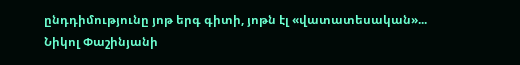ընդդիմությունը յոթ երգ գիտի, յոթն էլ «վատատեսական»... Նիկոլ Փաշինյանի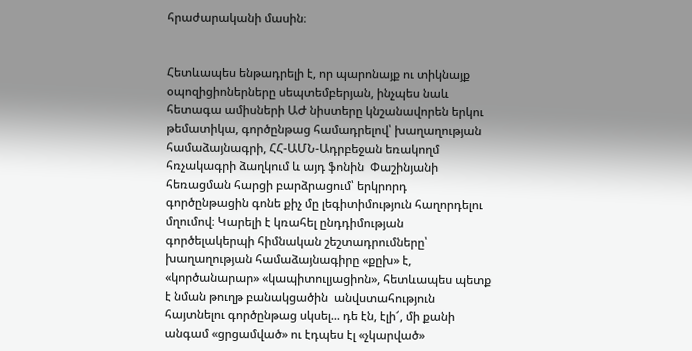հրաժարականի մասին։


Հետևապես ենթադրելի է, որ պարոնայք ու տիկնայք օպոզիցիոներները սեպտեմբերյան, ինչպես նաև հետագա ամիսների ԱԺ նիստերը կնշանավորեն երկու թեմատիկա, գործընթաց համադրելով՝ խաղաղության համաձայնագրի, ՀՀ-ԱՄՆ-Ադրբեջան եռակողմ հռչակագրի ձաղկում և այդ ֆոնին  Փաշինյանի հեռացման հարցի բարձրացում՝ երկրորդ գործընթացին գոնե քիչ մը լեգիտիմություն հաղորդելու մղումով։ Կարելի է կռահել ընդդիմության գործելակերպի հիմնական շեշտադրումները՝ խաղաղության համաձայնագիրը «քըխ» է, «կործանարար» «կապիտուլյացիոն», հետևապես պետք է նման թուղթ բանակցածին  անվստահություն հայտնելու գործընթաց սկսել... դե էն, էլի՜, մի քանի անգամ «ցրցամված» ու էդպես էլ «չկարված»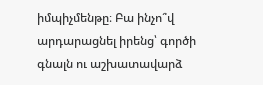իմպիչմենթը։ Բա ինչո՞վ արդարացնել իրենց՝ գործի գնալն ու աշխատավարձ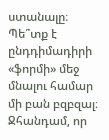ստանալը։ Պե՞տք է ընդդիմադիրի «ֆորմի» մեջ մնալու համար մի բան բզբզալ։ Ջհանդամ, որ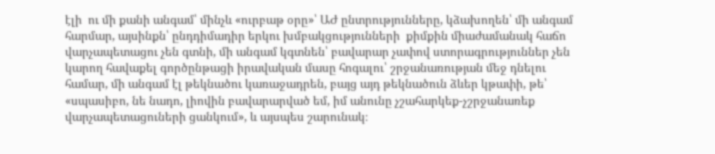էլի  ու մի քանի անգամ՝ մինչև «ուրբաթ օրը»՝ ԱԺ ընտրությունները, կձախողեն՝ մի անգամ հարմար, այսինքն՝ ընդդիմադիր երկու խմբակցությունների  քիմքին միաժամանակ հաճո վարչապետացու չեն գտնի, մի անգամ կգտնեն՝ բավարար չափով ստորագրություններ չեն կարող հավաքել գործընթացի իրավական մասը հոգալու՝ շրջանառության մեջ դնելու համար, մի անգամ էլ թեկնածու կառաջադրեն, բայց այդ թեկնածուն ձևեր կթափի, թե՝ «սպասիբո, նե նադո, լիովին բավարարված եմ, իմ անունը չշահարկեք-չշրջանառեք վարչապետացուների ցանկում», և այսպես շարունակ։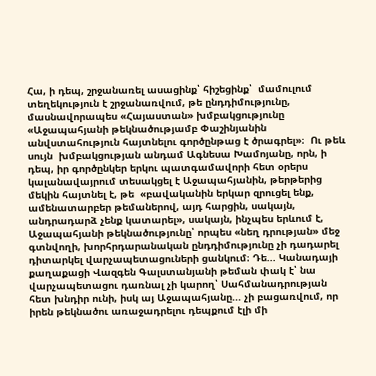Հա, ի դեպ, շրջանառել ասացինք՝ հիշեցինք՝  մամուլում տեղեկություն է շրջանառվում, թե ընդդիմությունը, մասնավորապես «Հայաստան» խմբակցությունը «Աջապահյանի թեկնածությամբ Փաշինյանին անվստահություն հայտնելու գործընթաց է ծրագրել»։  Ու թեև սույն  խմբակցության անդամ Ագնեսա Խամոյանը, որն, ի դեպ, իր գործընկեր երկու պատգամավորի հետ օրերս կալանավայրում տեսակցել է Աջապահյանին, թերթերից մեկին հայտնել է, թե  «բավականին երկար զրուցել ենք, ամենատարբեր թեմաներով, այդ հարցին, սակայն, անդրադարձ չենք կատարել», սակայն, ինչպես երևում է,  Աջապահյանի թեկնածությունը՝ որպես «նեղ դրության» մեջ գտնվողի, խորհրդարանական ընդդիմությունը չի դադարել դիտարկել վարչապետացուների ցանկում։ Դե... Կանադայի քաղաքացի Վազգեն Գալստանյանի թեման փակ է՝ նա վարչապետացու դառնալ չի կարող՝ Սահմանադրության հետ խնդիր ունի, իսկ այ Աջապահյանը... չի բացառվում, որ իրեն թեկնածու առաջադրելու դեպքում էլի մի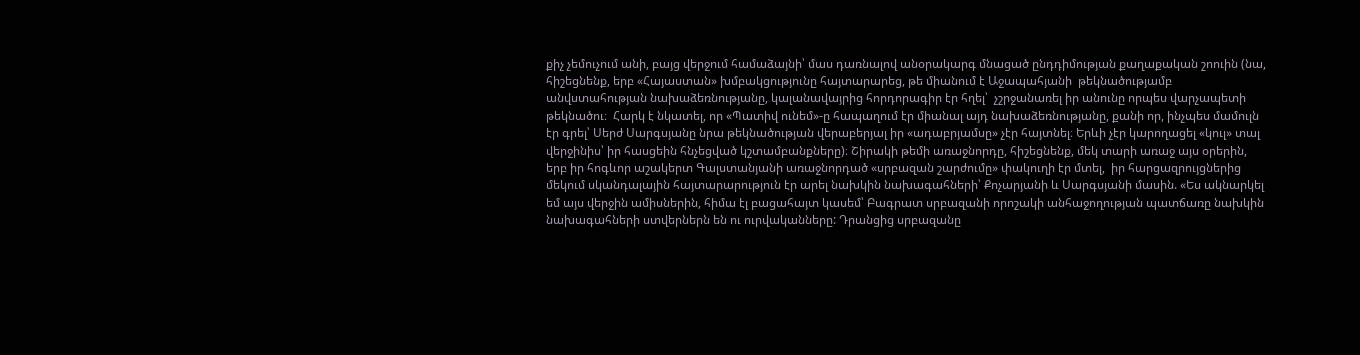քիչ չեմուչում անի, բայց վերջում համաձայնի՝ մաս դառնալով անօրակարգ մնացած ընդդիմության քաղաքական շոուին (նա, հիշեցնենք, երբ «Հայաստան» խմբակցությունը հայտարարեց, թե միանում է Աջապահյանի  թեկնածությամբ անվստահության նախաձեռնությանը, կալանավայրից հորդորագիր էր հղել՝  չշրջանառել իր անունը որպես վարչապետի թեկնածու։  Հարկ է նկատել, որ «Պատիվ ունեմ»-ը հապաղում էր միանալ այդ նախաձեռնությանը, քանի որ, ինչպես մամուլն էր գրել՝ Սերժ Սարգսյանը նրա թեկնածության վերաբերյալ իր «ադաբրյամսը» չէր հայտնել։ Երևի չէր կարողացել «կուլ» տալ վերջինիս՝ իր հասցեին հնչեցված կշտամբանքները)։ Շիրակի թեմի առաջնորդը, հիշեցնենք, մեկ տարի առաջ այս օրերին, երբ իր հոգևոր աշակերտ Գալստանյանի առաջնորդած «սրբազան շարժումը» փակուղի էր մտել,  իր հարցազրույցներից մեկում սկանդալային հայտարարություն էր արել նախկին նախագահների՝ Քոչարյանի և Սարգսյանի մասին. «Ես ակնարկել եմ այս վերջին ամիսներին, հիմա էլ բացահայտ կասեմ՝ Բագրատ սրբազանի որոշակի անհաջողության պատճառը նախկին նախագահների ստվերներն են ու ուրվականները: Դրանցից սրբազանը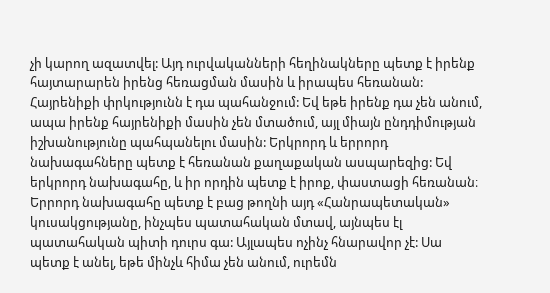չի կարող ազատվել: Այդ ուրվականների հեղինակները պետք է իրենք հայտարարեն իրենց հեռացման մասին և իրապես հեռանան: Հայրենիքի փրկությունն է դա պահանջում: Եվ եթե իրենք դա չեն անում, ապա իրենք հայրենիքի մասին չեն մտածում, այլ միայն ընդդիմության իշխանությունը պահպանելու մասին: Երկրորդ և երրորդ նախագահները պետք է հեռանան քաղաքական ասպարեզից: Եվ երկրորդ նախագահը, և իր որդին պետք է իրոք, փաստացի հեռանան։ Երրորդ նախագահը պետք է բաց թողնի այդ «Հանրապետական» կուսակցությանը, ինչպես պատահական մտավ, այնպես էլ պատահական պիտի դուրս գա: Այլապես ոչինչ հնարավոր չէ: Սա պետք է անել, եթե մինչև հիմա չեն անում, ուրեմն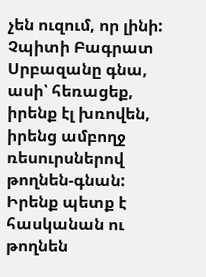չեն ուզում, որ լինի: Չպիտի Բագրատ Սրբազանը գնա, ասի՝ հեռացեք, իրենք էլ խռովեն, իրենց ամբողջ ռեսուրսներով թողնեն-գնան: Իրենք պետք է հասկանան ու թողնեն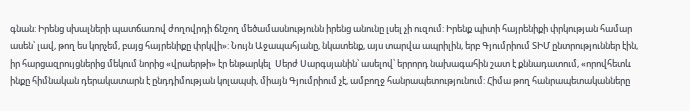գնան: Իրենց սխալների պատճառով ժողովրդի ճնշող մեծամասնությունն իրենց անունը լսել չի ուզում: Իրենք պիտի հայրենիքի փրկության համար ասեն՝ լավ, թող ես կորչեմ, բայց հայրենիքը փրկվի»: Նույն Աջապահյանը, նկատենք, այս տարվա ապրիլին, երբ Գյումրիում ՏԻՄ ընտրություններ էին, իր հարցազրույցներից մեկում նորից «վրաերթի» էր ենթարկել  Սերժ Սարգսյանին՝ ասելով՝ երրորդ նախագահին շատ է քննադատում, «որովհետև ինքը հիմնական դերակատարն է ընդդիմության կոլապսի, միայն Գյումրիում չէ, ամբողջ հանրապետությունում: Հիմա թող հանրապետականները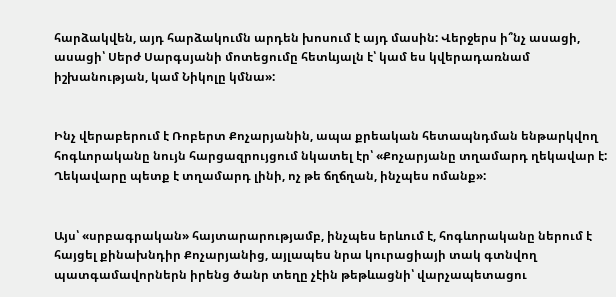հարձակվեն, այդ հարձակումն արդեն խոսում է այդ մասին: Վերջերս ի՞նչ ասացի, ասացի՝ Սերժ Սարգսյանի մոտեցումը հետևյալն է՝ կամ ես կվերադառնամ իշխանության, կամ Նիկոլը կմնա»:


Ինչ վերաբերում է Ռոբերտ Քոչարյանին, ապա քրեական հետապնդման ենթարկվող հոգևորականը նույն հարցազրույցում նկատել էր՝ «Քոչարյանը տղամարդ ղեկավար է: Ղեկավարը պետք է տղամարդ լինի, ոչ թե ճղճղան, ինչպես ոմանք»:


Այս՝ «սրբագրական» հայտարարությամբ, ինչպես երևում է, հոգևորականը ներում է հայցել քինախնդիր Քոչարյանից, այլապես նրա կուրացիայի տակ գտնվող պատգամավորներն իրենց ծանր տեղը չէին թեթևացնի՝ վարչապետացու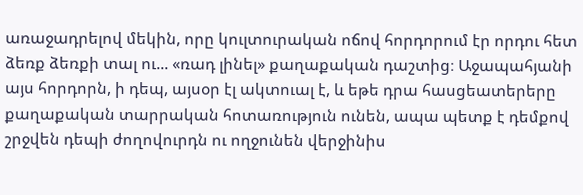առաջադրելով մեկին, որը կուլտուրական ոճով հորդորում էր որդու հետ ձեռք ձեռքի տալ ու... «ռադ լինել» քաղաքական դաշտից։ Աջապահյանի այս հորդորն, ի դեպ, այսօր էլ ակտուալ է, և եթե դրա հասցեատերերը քաղաքական տարրական հոտառություն ունեն, ապա պետք է դեմքով շրջվեն դեպի ժողովուրդն ու ողջունեն վերջինիս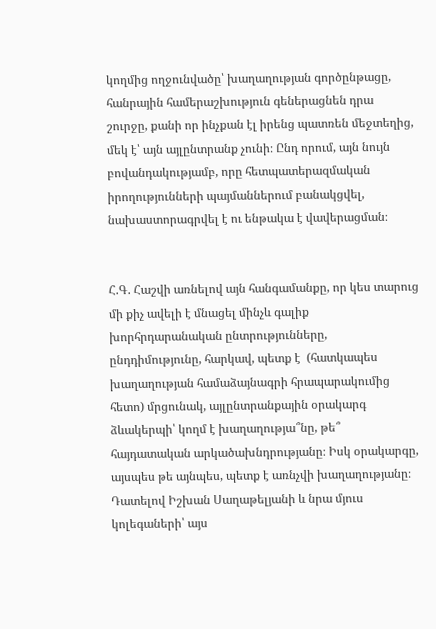կողմից ողջունվածը՝ խաղաղության գործընթացը, հանրային համերաշխություն գեներացնեն դրա շուրջը, քանի որ ինչքան էլ իրենց պատռեն մեջտեղից,  մեկ է՝ այն այլընտրանք չունի։ Ընդ որում, այն նույն  բովանդակությամբ, որը հետպատերազմական իրողությունների պայմաններում բանակցվել,  նախաստորագրվել է ու ենթակա է վավերացման։


Հ.Գ. Հաշվի առնելով այն հանգամանքը, որ կես տարուց մի քիչ ավելի է մնացել մինչև գալիք խորհրդարանական ընտրությունները, ընդդիմությունը, հարկավ, պետք է  (հատկապես խաղաղության համաձայնագրի հրապարակումից հետո) մրցունակ, այլընտրանքային օրակարգ ձևակերպի՝ կողմ է խաղաղությա՞նը, թե՞ հայդատական արկածախնդրությանը։ Իսկ օրակարգը, այսպես թե այնպես, պետք է առնչվի խաղաղությանը։ Դատելով Իշխան Սաղաթելյանի և նրա մյուս կոլեգաների՝ այս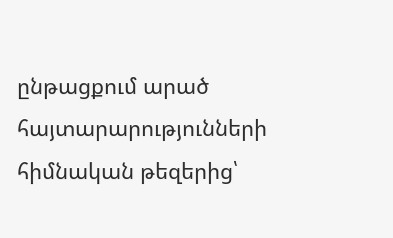ընթացքում արած հայտարարությունների հիմնական թեզերից՝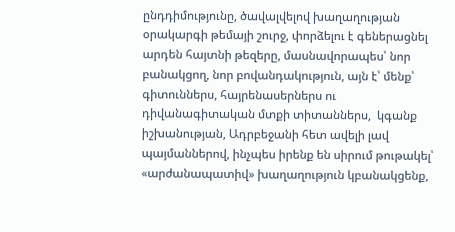ընդդիմությունը, ծավալվելով խաղաղության օրակարգի թեմայի շուրջ, փորձելու է գեներացնել արդեն հայտնի թեզերը, մասնավորապես՝ նոր բանակցող, նոր բովանդակություն, այն է՝ մենք՝ գիտուններս, հայրենասերներս ու դիվանագիտական մտքի տիտաններս,  կգանք իշխանության, Ադրբեջանի հետ ավելի լավ պայմաններով, ինչպես իրենք են սիրում թութակել՝ «արժանապատիվ» խաղաղություն կբանակցենք,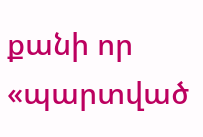քանի որ «պարտված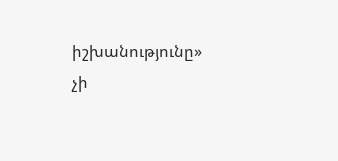իշխանությունը» չի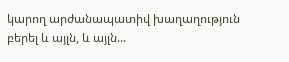կարող արժանապատիվ խաղաղություն բերել և այլն, և այլն...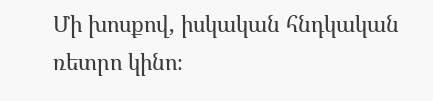Մի խոսքով, իսկական հնդկական ռետրո կինո։